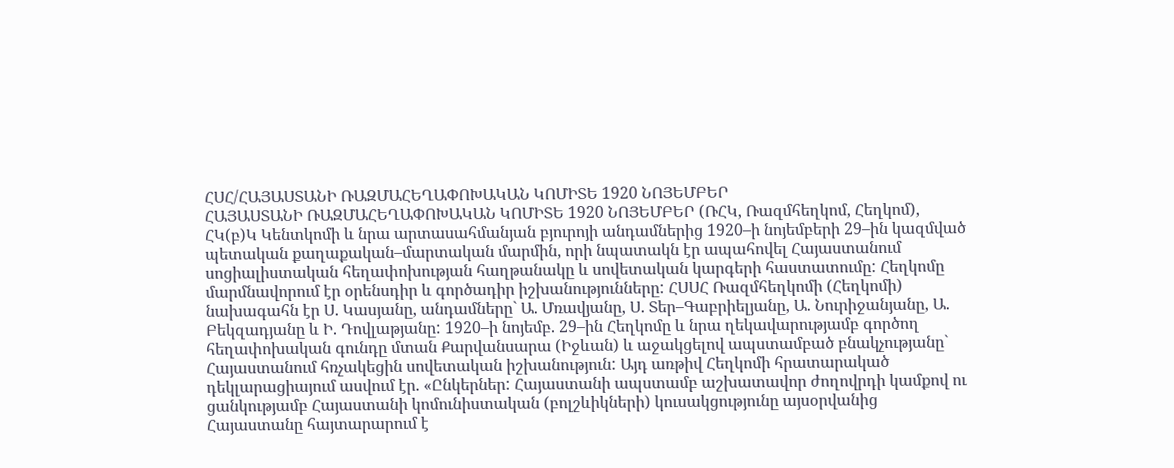ՀՍՀ/ՀԱՅԱՍՏԱՆԻ ՌԱԶՄԱՀԵՂԱՓՈԽԱԿԱՆ ԿՈՄԻՏԵ 1920 ՆՈՅԵՄԲԵՐ
ՀԱՅԱՍՏԱՆԻ ՌԱԶՄԱՀԵՂԱՓՈԽԱԿԱՆ ԿՈՄԻՏԵ 1920 ՆՈՅԵՄԲԵՐ (ՌՀԿ, Ռազմհեղկոմ, Հեղկոմ), ՀԿ(բ)Կ Կենտկոմի և նրա արտասահմանյան բյուրոյի անդամներից 1920–ի նոյեմբերի 29–ին կազմված պետական քաղաքական–մարտական մարմին, որի նպատակն էր ապահովել Հայաստանում սոցիալիստական հեղափոխության հաղթանակը և սովետական կարգերի հաստատումը: Հեղկոմը մարմնավորում էր օրենսդիր և գործադիր իշխանությունները: ՀՍՍՀ Ռազմհեղկոմի (Հեղկոմի) նախագահն էր Ս. Կասյանը, անդամները` Ա. Մռավյանը, Ս. Տեր–Գաբրիելյանը, Ա. Նուրիջանյանը, Ա. Բեկզադյանը և Ի. Դովլաթյանը: 1920–ի նոյեմբ. 29–ին Հեղկոմը և նրա ղեկավարությամբ գործող հեղափոխական գունդը մտան Քարվանսարա (Իջևան) և աջակցելով ապստամբած բնակչությանը` Հայաստանում հռչակեցին սովետական իշխանություն: Այդ առթիվ Հեղկոմի հրատարակած դեկլարացիայում ասվում էր. «Ընկերներ: Հայաստանի ապստամբ աշխատավոր ժողովրդի կամքով ու ցանկությամբ Հայաստանի կոմունիստական (բոլշևիկների) կուսակցությունը այսօրվանից Հայաստանը հայտարարում է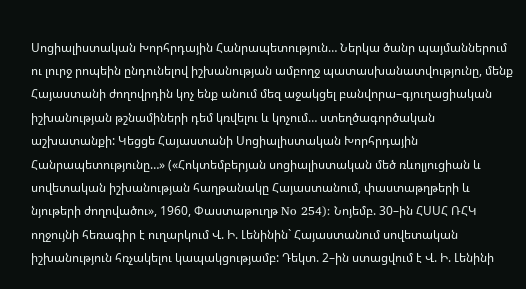Սոցիալիստական Խորհրդային Հանրապետություն… Ներկա ծանր պայմաններում ու լուրջ րոպեին ընդունելով իշխանության ամբողջ պատասխանատվությունը, մենք Հայաստանի ժողովրդին կոչ ենք անում մեզ աջակցել բանվորա–գյուղացիական իշխանության թշնամիների դեմ կռվելու և կոչում… ստեղծագործական աշխատանքի: Կեցցե Հայաստանի Սոցիալիստական Խորհրդային Հանրապետությունը…» («Հոկտեմբերյան սոցիալիստական մեծ ռևոլյուցիան և սովետական իշխանության հաղթանակը Հայաստանում, փաստաթղթերի և նյութերի ժողովածու», 1960, Փաստաթուղթ No 254): Նոյեմբ. 30–ին ՀՍՍՀ ՌՀԿ ողջույնի հեռագիր է ուղարկում Վ. Ի. Լենինին` Հայաստանում սովետական իշխանություն հռչակելու կապակցությամբ: Դեկտ. 2–ին ստացվում է Վ. Ի. Լենինի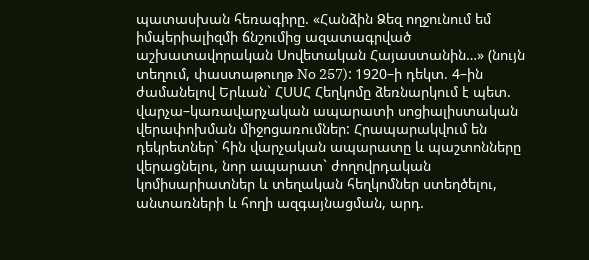պատասխան հեռագիրը. «Հանձին Ձեզ ողջունում եմ իմպերիալիզմի ճնշումից ազատագրված աշխատավորական Սովետական Հայաստանին…» (նույն տեղում, փաստաթուղթ No 257): 1920–ի դեկտ. 4–ին ժամանելով Երևան` ՀՍՍՀ Հեղկոմը ձեռնարկում է պետ. վարչա–կառավարչական ապարատի սոցիալիստական վերափոխման միջոցառումներ: Հրապարակվում են դեկրետներ` հին վարչական ապարատը և պաշտոնները վերացնելու, նոր ապարատ` ժողովրդական կոմիսարիատներ և տեղական հեղկոմներ ստեղծելու, անտառների և հողի ազգայնացման, արդ.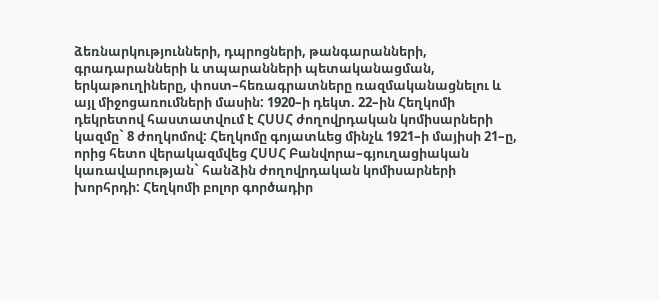ձեռնարկությունների, դպրոցների, թանգարանների, գրադարանների և տպարանների պետականացման, երկաթուղիները, փոստ–հեռագրատները ռազմականացնելու և այլ միջոցառումների մասին: 1920–ի դեկտ. 22–ին Հեղկոմի դեկրետով հաստատվում է ՀՍՍՀ ժողովրդական կոմիսարների կազմը` 8 ժողկոմով: Հեղկոմը գոյատևեց մինչև 1921–ի մայիսի 21–ը, որից հետո վերակազմվեց ՀՍՍՀ Բանվորա–գյուղացիական կառավարության` հանձին ժողովրդական կոմիսարների խորհրդի: Հեղկոմի բոլոր գործադիր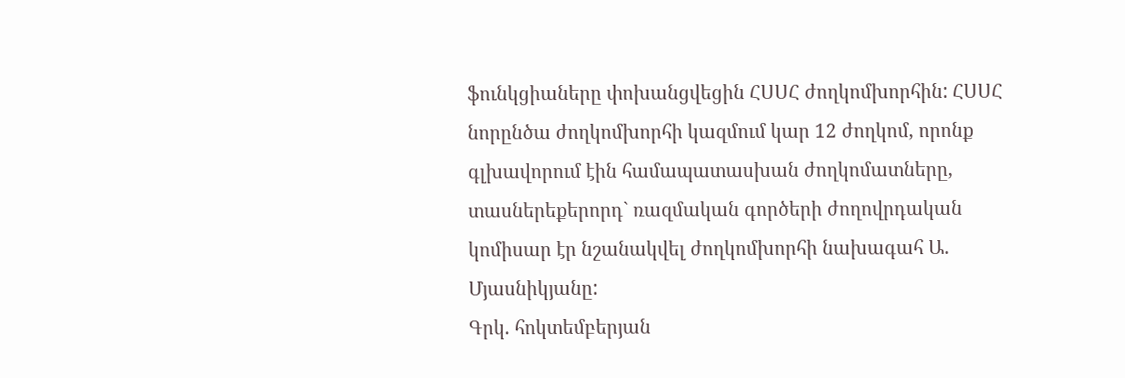ֆունկցիաները փոխանցվեցին ՀՍՍՀ ժողկոմխորհին: ՀՍՍՀ նորընծա ժողկոմխորհի կազմում կար 12 ժողկոմ, որոնք գլխավորում էին համապատասխան ժողկոմատները, տասներեքերորդ` ռազմական գործերի ժողովրդական կոմիսար էր նշանակվել ժողկոմխորհի նախագահ Ա. Մյասնիկյանը:
Գրկ. հոկտեմբերյան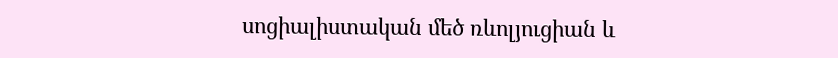սոցիալիստական մեծ ռևոլյուցիան և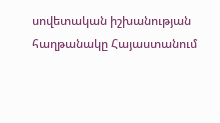սովետական իշխանության հաղթանակը Հայաստանում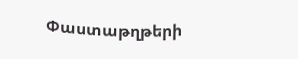Փաստաթղթերի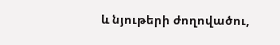և նյութերի ժողովածու,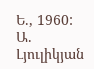Ե., 1960: Ա. Լյուլիկյան